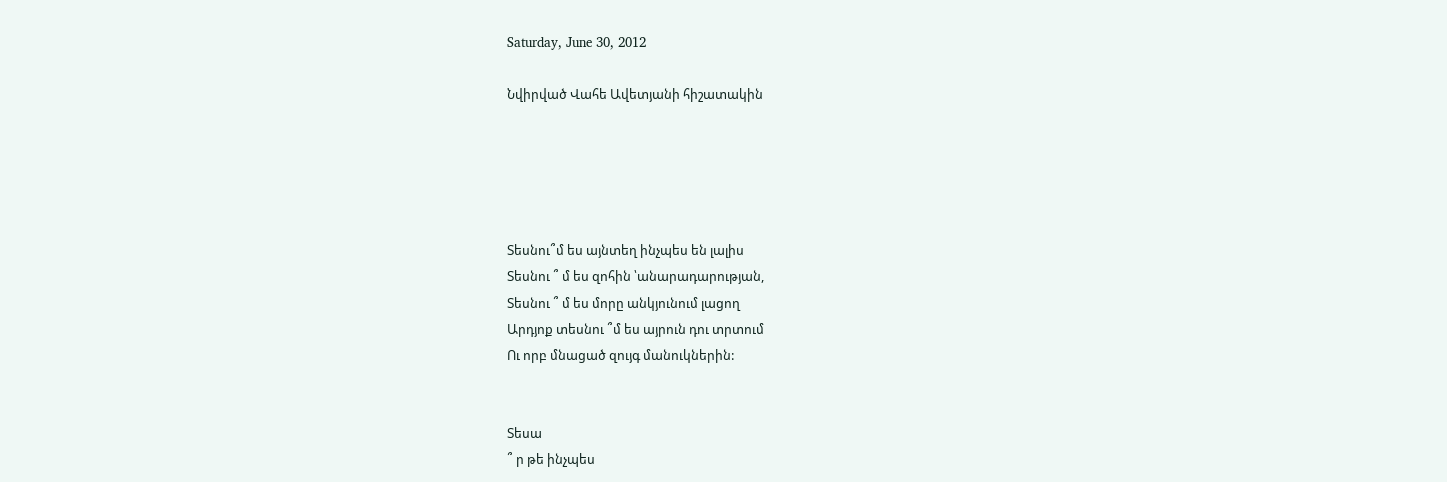Saturday, June 30, 2012

Նվիրված Վահե Ավետյանի հիշատակին





Տեսնու՞մ ես այնտեղ ինչպես են լալիս
Տեսնու ՞ մ ես զոհին ՝անարադարության,
Տեսնու ՞ մ ես մորը անկյունում լացող
Արդյոք տեսնու ՞մ ես այրուն դու տրտում
Ու որբ մնացած զույգ մանուկներին:


Տեսա
՞ ր թե ինչպես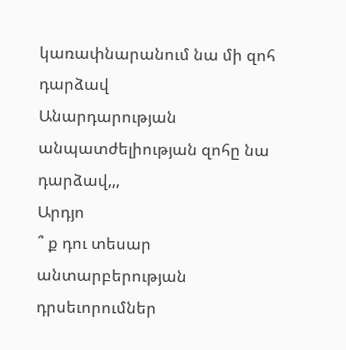կառափնարանում նա մի զոհ դարձավ
Անարդարության անպատժելիության զոհը նա դարձավ,,,
Արդյո
՞ ք դու տեսար անտարբերության դրսեւորումներ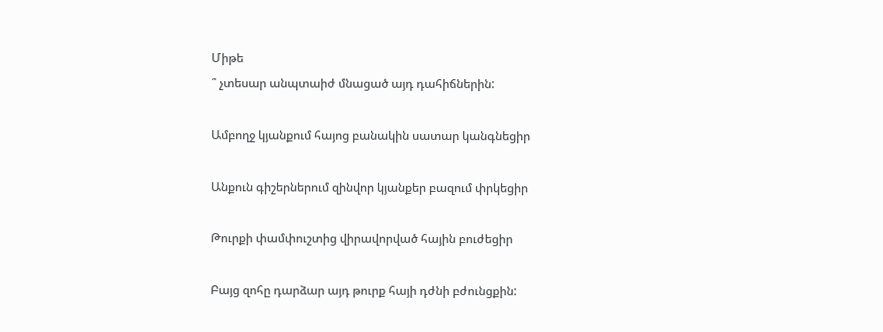Միթե
՞ չտեսար անպտաիժ մնացած այդ դահիճներին:

Ամբողջ կյանքում հայոց բանակին սատար կանգնեցիր

Անքուն գիշերներում զինվոր կյանքեր բազում փրկեցիր

Թուրքի փամփուշտից վիրավորված հային բուժեցիր

Բայց զոհը դարձար այդ թուրք հայի դժնի բժունցքին: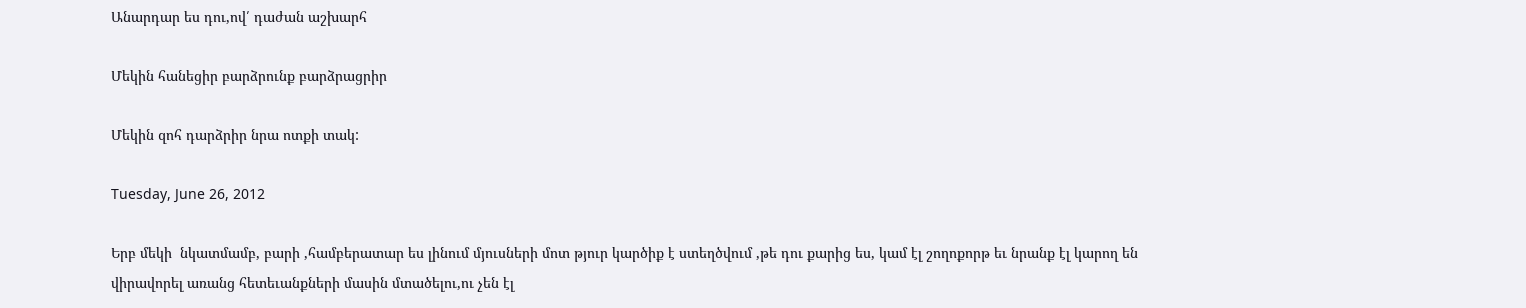Անարդար ես դու,ով՛ դաժան աշխարհ

Մեկին հանեցիր բարձրունք բարձրացրիր

Մեկին զոհ դարձրիր նրա ոտքի տակ:

Tuesday, June 26, 2012

Երբ մեկի  նկատմամբ, բարի ,համբերատար ես լինում մյուսների մոտ թյուր կարծիք է ստեղծվում ,թե դու քարից ես, կամ էլ շողոքորթ եւ նրանք էլ կարող են վիրավորել առանց հետեւանքների մասին մտածելու,ու չեն էլ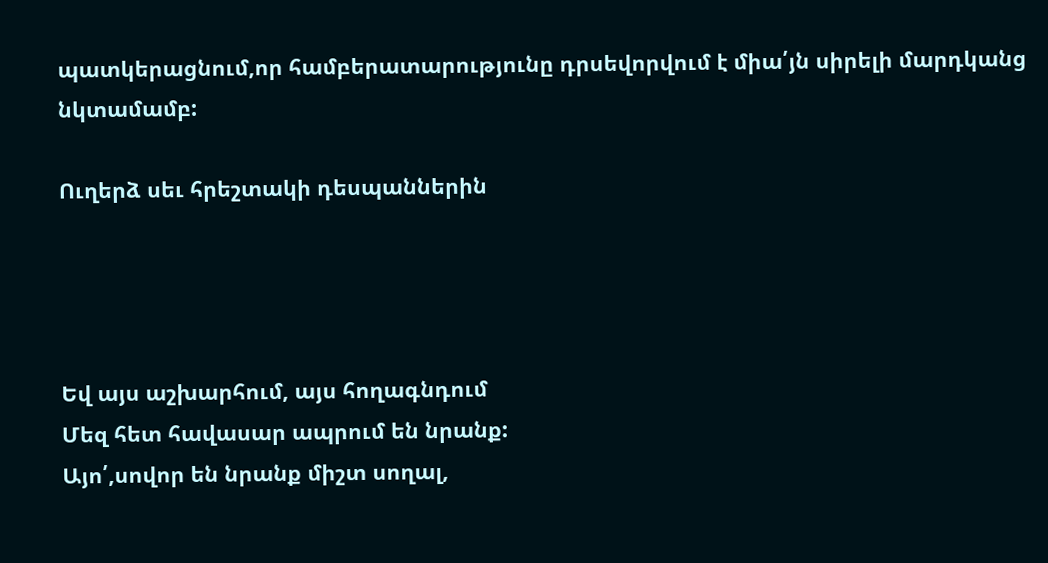պատկերացնում,որ համբերատարությունը դրսեվորվում է միա՛յն սիրելի մարդկանց նկտամամբ:

Ուղերձ սեւ հրեշտակի դեսպաններին




Եվ այս աշխարհում, այս հողագնդում
Մեզ հետ հավասար ապրում են նրանք:
Այո՛,սովոր են նրանք միշտ սողալ,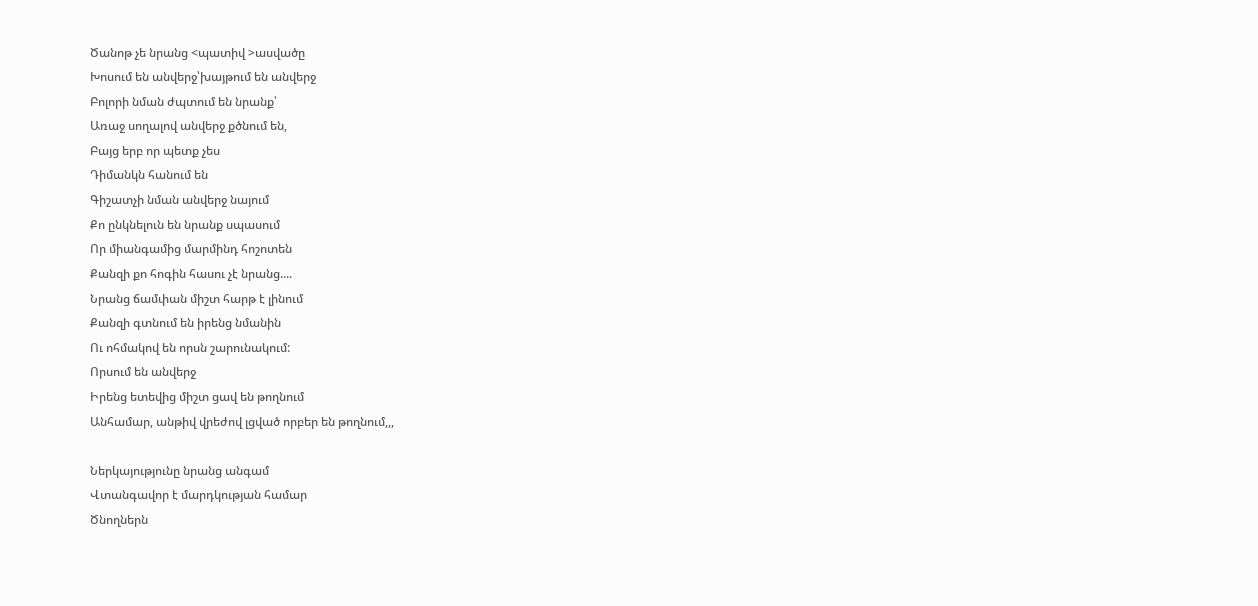Ծանոթ չե նրանց <պատիվ >ասվածը
Խոսում են անվերջ՝խայթում են անվերջ
Բոլորի նման ժպտում են նրանք՝
Առաջ սողալով անվերջ քծնում են,
Բայց երբ որ պետք չես
Դիմանկն հանում են
Գիշատչի նման անվերջ նայում
Քո ընկնելուն են նրանք սպասում
Որ միանգամից մարմինդ հոշոտեն
Քանզի քո հոգին հասու չէ նրանց....
Նրանց ճամփան միշտ հարթ է լինում
Քանզի գտնում են իրենց նմանին
Ու ոհմակով են որսն շարունակում:
Որսում են անվերջ
Իրենց ետեվից միշտ ցավ են թողնում
Անհամար, անթիվ վրեժով լցված որբեր են թողնում,,,

Ներկայությունը նրանց անգամ
Վտանգավոր է մարդկության համար
Ծնողներն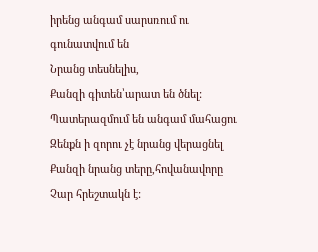իրենց անգամ սարսռում ու գունատվում են
Նրանց տեսնելիս,
Քանզի գիտեն՝արատ են ծնել:
Պատերազմում են անգամ մահացու
Զենքն ի զորու չէ նրանց վերացնել
Քանզի նրանց տերը,հովանավորը
Չար հրեշտակն է: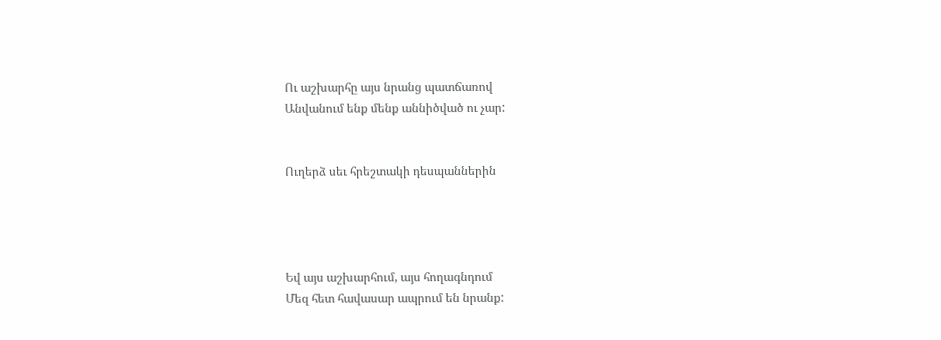Ու աշխարհը այս նրանց պատճառով
Անվանում ենք մենք աննիծված ու չար:


Ուղերձ սեւ հրեշտակի դեսպաններին




Եվ այս աշխարհում, այս հողագնդում
Մեզ հետ հավասար ապրում են նրանք: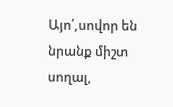Այո՛,սովոր են նրանք միշտ սողալ,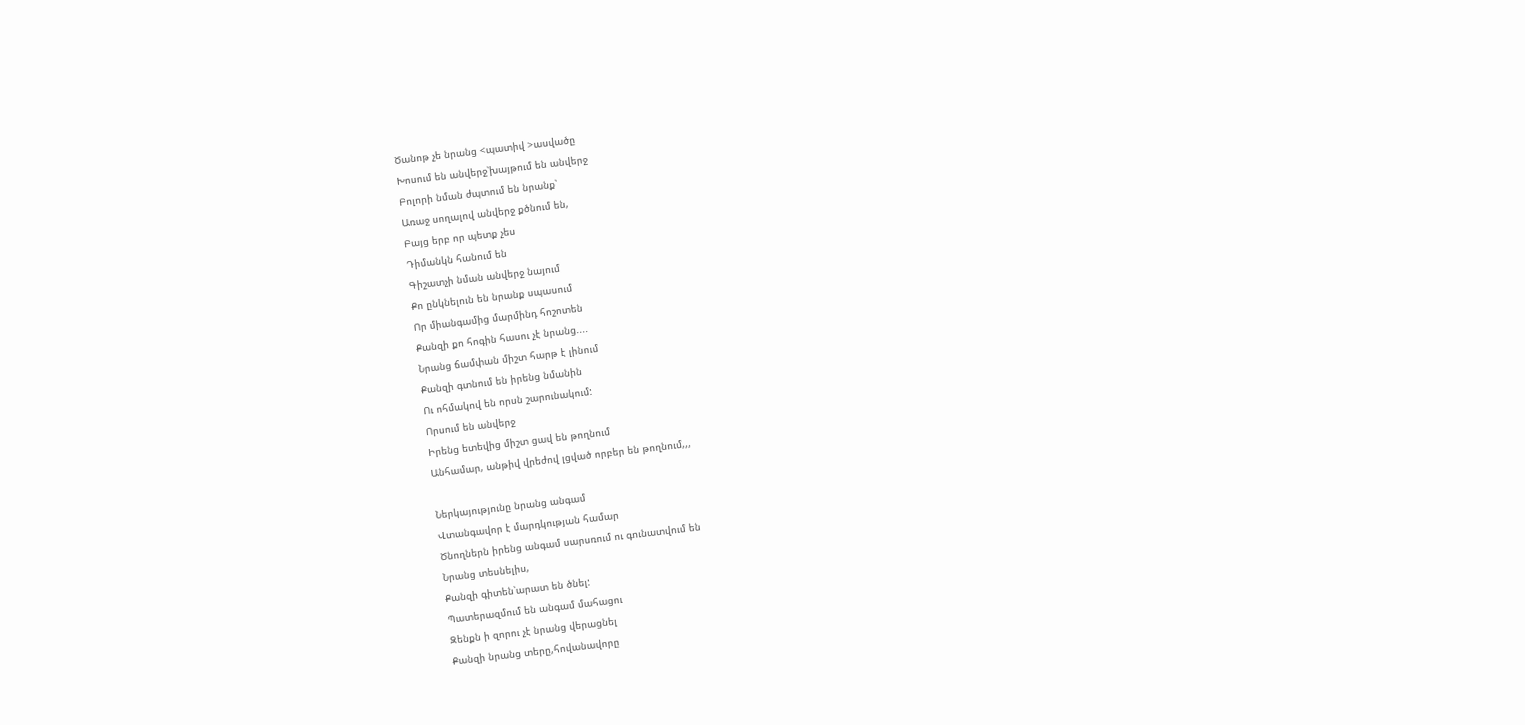Ծանոթ չե նրանց <պատիվ >ասվածը
Խոսում են անվերջ՝խայթում են անվերջ
Բոլորի նման ժպտում են նրանք՝
Առաջ սողալով անվերջ քծնում են,
Բայց երբ որ պետք չես
Դիմանկն հանում են
Գիշատչի նման անվերջ նայում
Քո ընկնելուն են նրանք սպասում
Որ միանգամից մարմինդ հոշոտեն
Քանզի քո հոգին հասու չէ նրանց....
Նրանց ճամփան միշտ հարթ է լինում
Քանզի գտնում են իրենց նմանին
Ու ոհմակով են որսն շարունակում:
Որսում են անվերջ
Իրենց ետեվից միշտ ցավ են թողնում
Անհամար, անթիվ վրեժով լցված որբեր են թողնում,,,

Ներկայությունը նրանց անգամ
Վտանգավոր է մարդկության համար
Ծնողներն իրենց անգամ սարսռում ու գունատվում են
Նրանց տեսնելիս,
Քանզի գիտեն՝արատ են ծնել:
Պատերազմում են անգամ մահացու
Զենքն ի զորու չէ նրանց վերացնել
Քանզի նրանց տերը,հովանավորը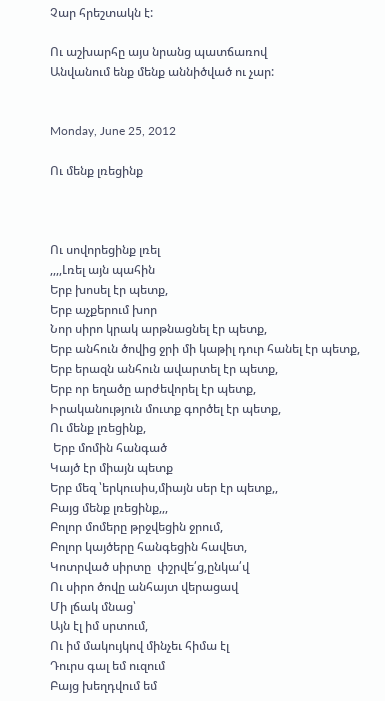Չար հրեշտակն է:

Ու աշխարհը այս նրանց պատճառով
Անվանում ենք մենք աննիծված ու չար:


Monday, June 25, 2012

Ու մենք լռեցինք



Ու սովորեցինք լռել
,,,,Լռել այն պահին
Երբ խոսել էր պետք,
Երբ աչքերում խոր
Նոր սիրո կրակ արթնացնել էր պետք,
Երբ անհուն ծովից ջրի մի կաթիլ դուր հանել էր պետք,
Երբ երազն անհուն ավարտել էր պետք,
Երբ որ եղածը արժեվորել էր պետք,
Իրականություն մուտք գործել էր պետք,
Ու մենք լռեցինք,
 Երբ մոմին հանգած
Կայծ էր միայն պետք
Երբ մեզ ՝երկուսիս,միայն սեր էր պետք,,
Բայց մենք լռեցինք,,,
Բոլոր մոմերը թրջվեցին ջրում,
Բոլոր կայծերը հանգեցին հավետ,
Կոտրված սիրտը  փշրվե՛ց,ընկա՛վ
Ու սիրո ծովը անհայտ վերացավ
Մի լճակ մնաց՝
Այն էլ իմ սրտում,
Ու իմ մակույկով մինչեւ հիմա էլ
Դուրս գալ եմ ուզում
Բայց խեղդվում եմ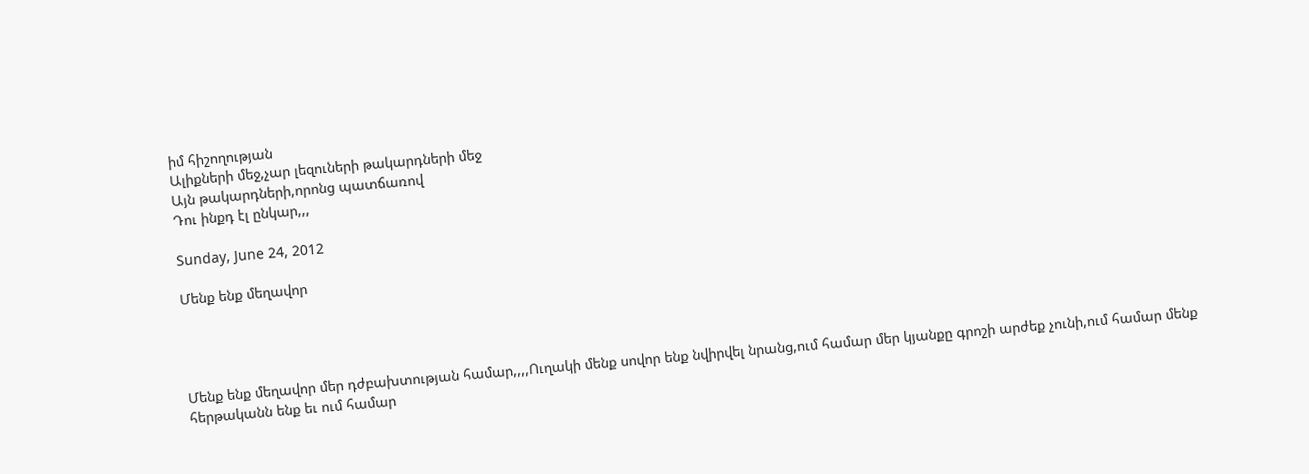իմ հիշողության
Ալիքների մեջ,չար լեզուների թակարդների մեջ
Այն թակարդների,որոնց պատճառով
Դու ինքդ էլ ընկար,,,

Sunday, June 24, 2012

Մենք ենք մեղավոր




Մենք ենք մեղավոր մեր դժբախտության համար,,,,Ուղակի մենք սովոր ենք նվիրվել նրանց,ում համար մեր կյանքը գրոշի արժեք չունի,ում համար մենք հերթականն ենք եւ ում համար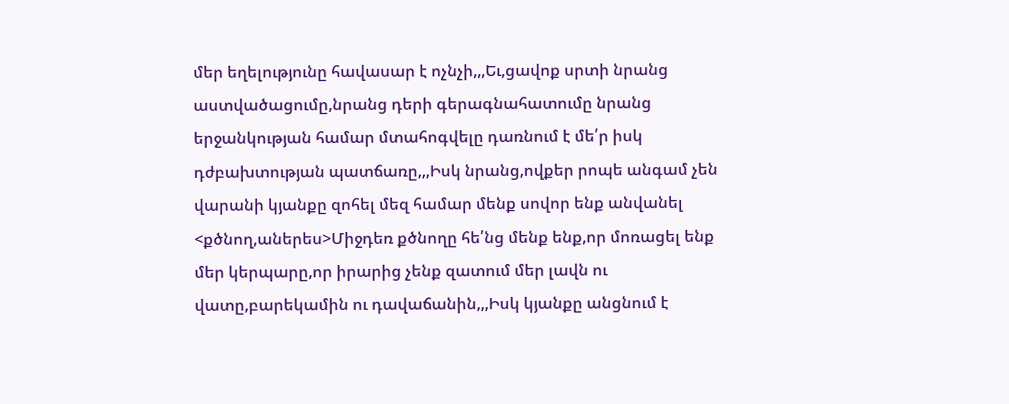մեր եղելությունը հավասար է ոչնչի,,,Եւ,ցավոք սրտի նրանց աստվածացումը,նրանց դերի գերագնահատումը նրանց երջանկության համար մտահոգվելը դառնում է մե՛ր իսկ դժբախտության պատճառը,,,Իսկ նրանց,ովքեր րոպե անգամ չեն վարանի կյանքը զոհել մեզ համար մենք սովոր ենք անվանել <քծնող,աներես>Միջդեռ քծնողը հե՛նց մենք ենք,որ մոռացել ենք մեր կերպարը,որ իրարից չենք զատում մեր լավն ու վատը,բարեկամին ու դավաճանին,,,Իսկ կյանքը անցնում է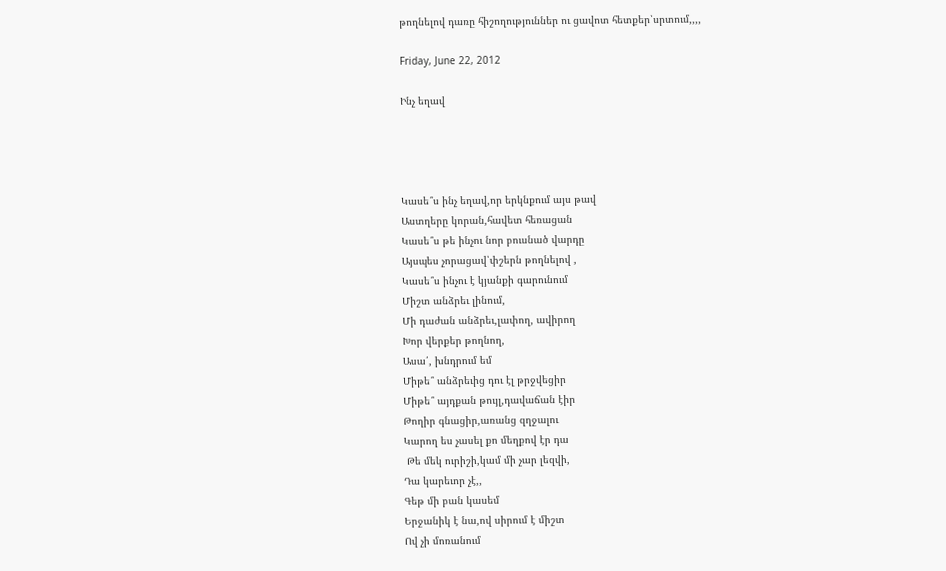թողնելով դառը հիշողություններ ու ցավոտ հետքեր՝սրտում,,,,

Friday, June 22, 2012

Ինչ եղավ




Կասե՞ս ինչ եղավ,որ երկնքում այս թավ
Աստղերը կորան,հավետ հեռացան
Կասե՞ս թե ինչու նոր բուսնած վարդը
Այսպես չորացավ՝փշերն թողնելով ,
Կասե՞ս ինչու է կյանքի գարունում
Միշտ անձրեւ լինում,
Մի դաժան անձրեւ,լափող, ավիրող
Խոր վերքեր թողնող,
Ասա՛, խնդրում եմ
Միթե՞ անձրեւից դու էլ թրջվեցիր
Միթե՞ այդքան թույլ,դավաճան էիր
Թողիր գնացիր,առանց զղջալու
Կարող ես չասել քո մեղքով էր դա
 Թե մեկ ուրիշի,կամ մի չար լեզվի,
Դա կարեւոր չէ,,
Գեթ մի բան կասեմ
Երջանիկ է նա,ով սիրում է միշտ
Ով չի մոռանում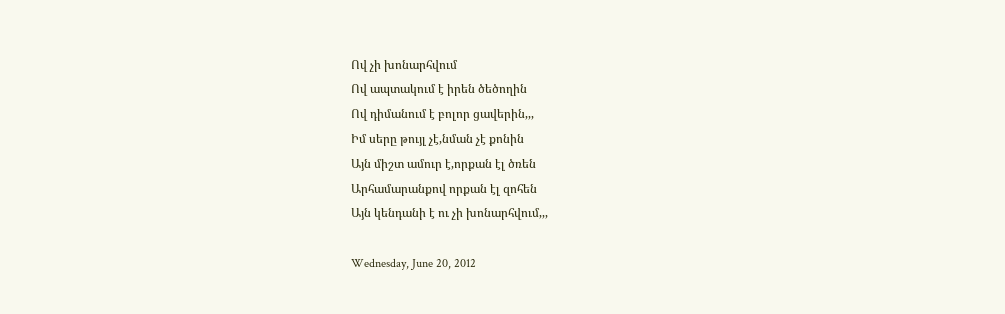Ով չի խոնարհվում
Ով ապտակում է իրեն ծեծողին
Ով դիմանում է բոլոր ցավերին,,,
Իմ սերը թույլ չէ,նման չէ քոնին
Այն միշտ ամուր է,որքան էլ ծռեն
Արհամարանքով որքան էլ զոհեն
Այն կենդանի է ու չի խոնարհվում,,,

Wednesday, June 20, 2012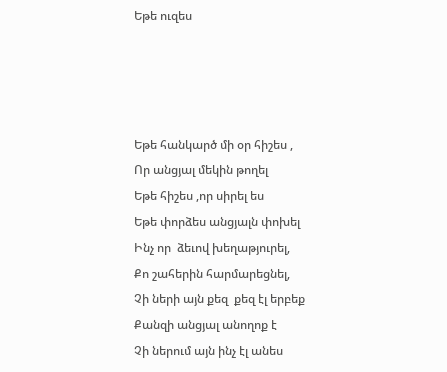Եթե ուզես




Եթե հանկարծ մի օր հիշես ,
Որ անցյալ մեկին թողել
Եթե հիշես ,որ սիրել ես
Եթե փորձես անցյալն փոխել
Ինչ որ  ձեւով խեղաթյուրել,
Քո շահերին հարմարեցնել,
Չի ների այն քեզ  քեզ էլ երբեք
Քանզի անցյալ անողոք է
Չի ներում այն ինչ էլ անես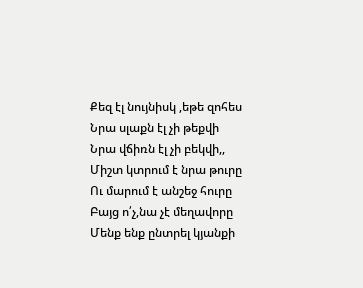Քեզ էլ նույնիսկ ,եթե զոհես
Նրա սլաքն էլ չի թեքվի
Նրա վճիռն էլ չի բեկվի,,
Միշտ կտրում է նրա թուրը
Ու մարում է անշեջ հուրը
Բայց ո՛չ,նա չէ մեղավորը
Մենք ենք ընտրել կյանքի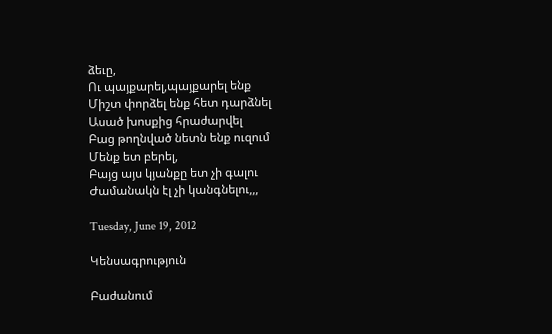ձեւը,
Ու պայքարել,պայքարել ենք
Միշտ փորձել ենք հետ դարձնել
Ասած խոսքից հրաժարվել
Բաց թողնված նետն ենք ուզում
Մենք ետ բերել,
Բայց այս կյանքը ետ չի գալու
Ժամանակն էլ չի կանգնելու,,,

Tuesday, June 19, 2012

Կենսագրություն

Բաժանում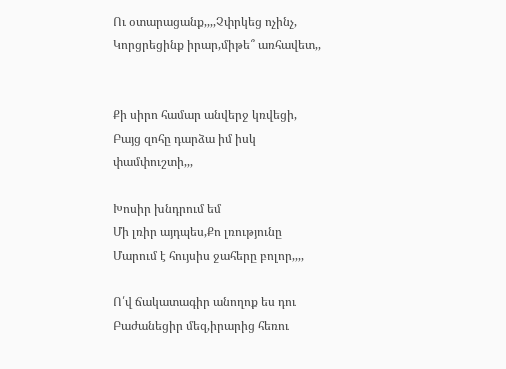Ու օտարացանք,,,,Չփրկեց ոչինչ,
Կորցրեցինք իրար,միթե՞ առհավետ,,


Քի սիրո համար անվերջ կռվեցի,
Բայց զոհը դարձա իմ իսկ փամփուշտի,,,

Խոսիր խնդրում եմ
Մի լռիր այդպես,Քո լռությունը
Մարում է հույսիս ջահերը բոլոր,,,,

Ո՛վ ճակատագիր անողոք ես դու
Բաժանեցիր մեզ,իրարից հեռու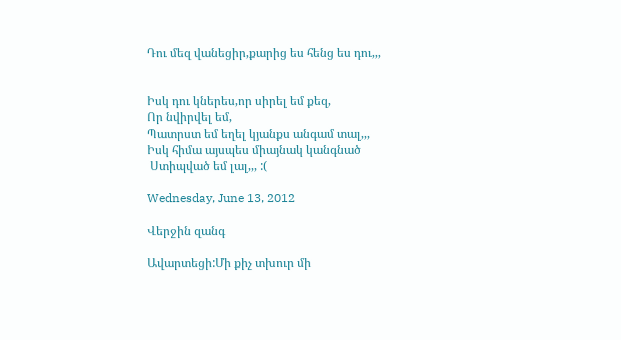Դու մեզ վանեցիր,քարից ես հենց ես դու,,,


Իսկ դու կներես,որ սիրել եմ քեզ,
Որ նվիրվել եմ,
Պատրստ եմ եղել կյանքս անգամ տալ,,,
Իսկ հիմա այսպես միայնակ կանգնած
 Ստիպված եմ լալ,,, :(

Wednesday, June 13, 2012

Վերջին զանգ

Ավարտեցի:Մի քիչ տխուր մի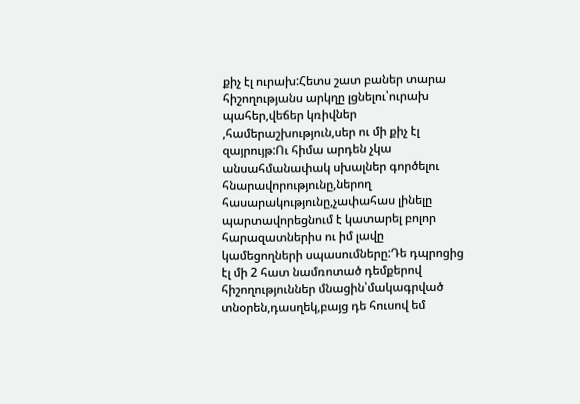քիչ էլ ուրախ:Հետս շատ բաներ տարա հիշողությանս արկղը լցնելու՝ուրախ պահեր,վեճեր կռիվներ ,համերաշխություն,սեր ու մի քիչ էլ զայրույթ:Ու հիմա արդեն չկա անսահմանափակ սխալներ գործելու հնարավորությունը,ներող հասարակությունը,չափահաս լինելը պարտավորեցնում է կատարել բոլոր հարազատներիս ու իմ լավը կամեցողների սպասումները:Դե դպրոցից էլ մի 2 հատ նամռոտած դեմքերով հիշողություններ մնացին՝մակագրված տնօրեն,դասղեկ,բայց դե հուսով եմ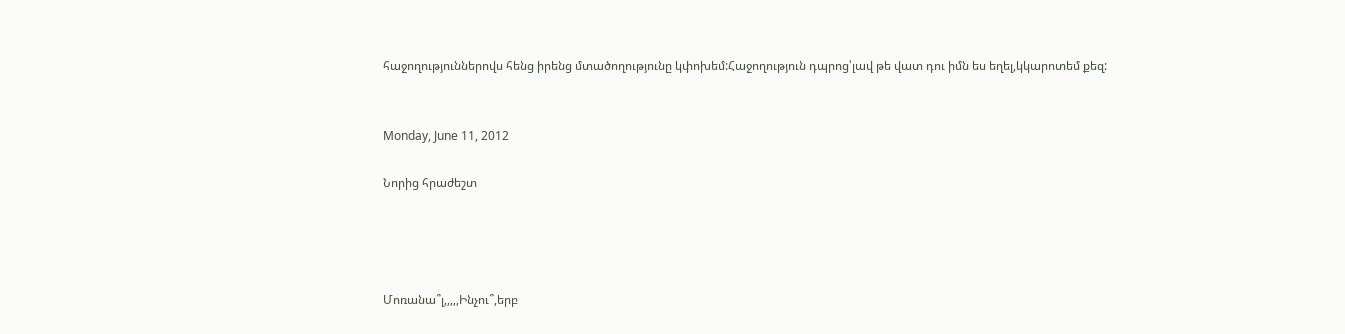հաջողություններովս հենց իրենց մտածողությունը կփոխեմ:Հաջողություն դպրոց՝լավ թե վատ դու իմն ես եղել,կկարոտեմ քեզ:


Monday, June 11, 2012

Նորից հրաժեշտ




Մոռանա՞լ,,,,,Ինչու՞,երբ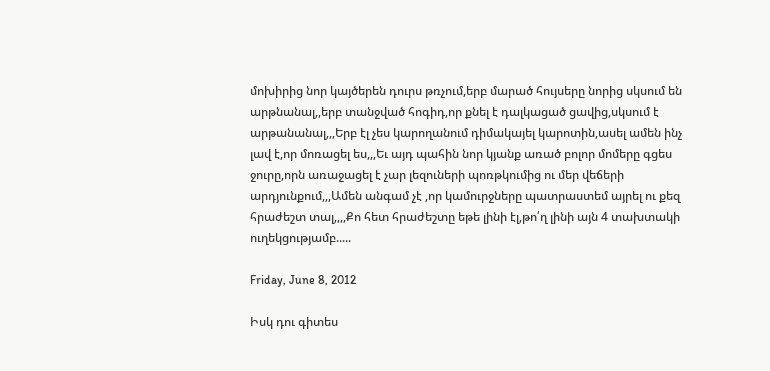մոխիրից նոր կայծերեն դուրս թռչում,երբ մարած հույսերը նորից սկսում են արթնանալ,,երբ տանջված հոգիդ,որ քնել է դալկացած ցավից,սկսում է արթանանալ,,,Երբ էլ չես կարողանում դիմակայել կարոտին,ասել ամեն ինչ լավ է,որ մոռացել ես,,,Եւ այդ պահին նոր կյանք առած բոլոր մոմերը գցես ջուրը,որն առաջացել է չար լեզուների պոռթկումից ու մեր վեճերի արդյունքում,,,Ամեն անգամ չէ ,որ կամուրջները պատրաստեմ այրել ու քեզ հրաժեշտ տալ,,,,Քո հետ հրաժեշտը եթե լինի էլ,թո՛ղ լինի այն 4 տախտակի ուղեկցությամբ.....

Friday, June 8, 2012

Իսկ դու գիտես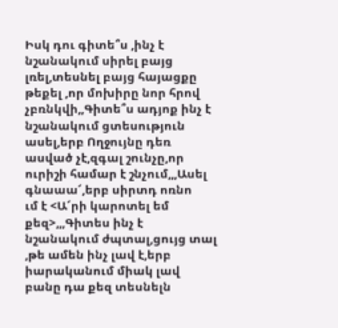Իսկ դու գիտե՞ս ,ինչ է նշանակում սիրել բայց լռել,տեսնել բայց հայացքը թեքել ,որ մոխիրը նոր հրով չբռնկվի,,Գիտե՞ս ադյոք ինչ է նշանակում ցտեսություն ասել,երբ Ողջույնը դեռ ասված չէ,զգալ շունչը,որ ուրիշի համար է շնչում,,,Ասել գնաաա՜,երբ սիրտդ ոռնո
ւմ է <Ա՜րի կարոտել եմ քեզ>,,,Գիտես ինչ է նշանակում ժպտալ,ցույց տալ ,թե ամեն ինչ լավ է,երբ իարականում միակ լավ բանը դա քեզ տեսնելն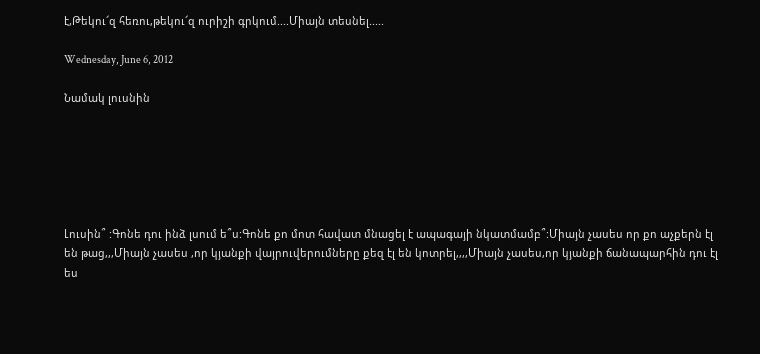է,Թեկու՜զ հեռու,թեկու՜զ ուրիշի գրկում....Միայն տեսնել.....

Wednesday, June 6, 2012

Նամակ լուսնին






Լուսին՞ :Գոնե դու ինձ լսում ե՞ս:Գոնե քո մոտ հավատ մնացել է ապագայի նկատմամբ՞:Միայն չասես որ քո աչքերն էլ են թաց,,,Միայն չասես ,որ կյանքի վայրուվերումները քեզ էլ են կոտրել,,,,Միայն չասես,որ կյանքի ճանապարհին դու էլ ես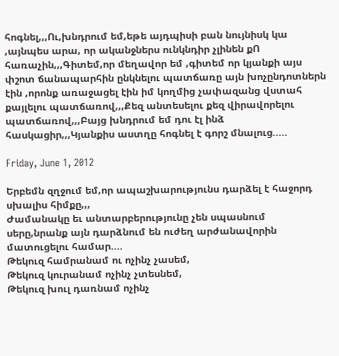հոգնել,,,Ու,խնդրում եմ,եթե այդպիսի բան նույնիսկ կա ,այնպես արա, որ ականջներս ունկնդիր չլինեն քՈ հառաչին,,,Գիտեմ,որ մեղավոր եմ ,գիտեմ որ կյանքի այս փշոտ ճանապարհին ընկնելու պատճառը այն խոչընդոտներն էին ,որոնք առաջացել էին իմ կողմից չափազանց վստահ քայլելու պատճառով,,,Քեզ անտեսելու քեզ վիրավորելու պատճառով,,,Բայց խնդրում եմ դու էլ ինձ հասկացիր,,,Կյանքիս աստղը հոգնել է գորշ մնալուց.....

Friday, June 1, 2012

Երբեմն զղջում եմ,որ ապաշխարությունս դարձել է հաջորդ սխալիս հիմքը,,,
Ժամանակը եւ անտարբերությունը չեն սպասնում սերը,նրանք այն դարձնում են ուժեղ արժանավորին մատուցելու համար....
Թեկուզ համրանամ ու ոչինչ չասեմ,
Թեկուզ կուրանամ ոչինչ չտեսնեմ,
Թեկուզ խուլ դառնամ ոչինչ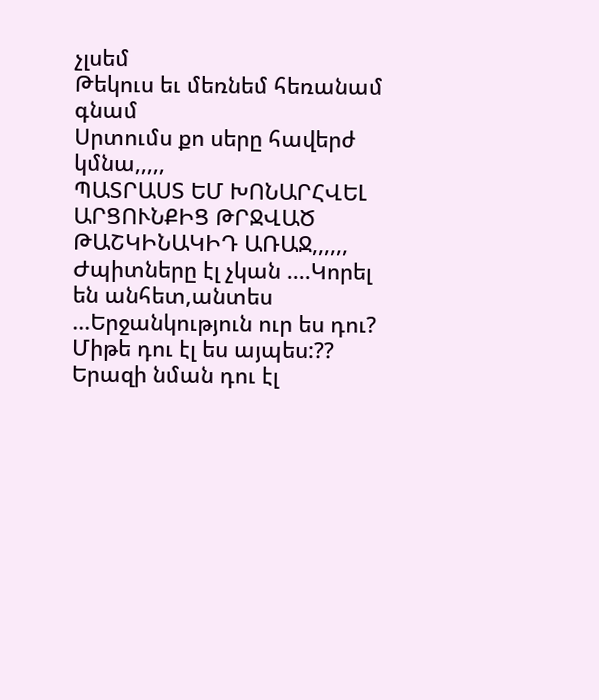չլսեմ
Թեկուս եւ մեռնեմ հեռանամ գնամ
Սրտումս քո սերը հավերժ կմնա,,,,,
ՊԱՏՐԱՍՏ ԵՄ ԽՈՆԱՐՀՎԵԼ ԱՐՑՈՒՆՔԻՑ ԹՐՋՎԱԾ ԹԱՇԿԻՆԱԿԻԴ ԱՌԱՋ,,,,,,
Ժպիտները էլ չկան ....Կորել են անհետ,անտես ...Երջանկություն ուր ես դու? Միթե դու էլ ես այպես:?? Երազի նման դու էլ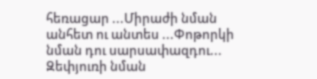հեռացար ...Միրաժի նման անհետ ու անտես ...Փոթորկի նման դու սարսափազդու... Զեփյուռի նման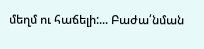մեղմ ու հաճելի:... Բաժա՛նման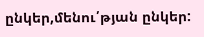ընկեր,մենու՛թյան ընկեր: